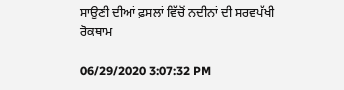ਸਾਉਣੀ ਦੀਆਂ ਫ਼ਸਲਾਂ ਵਿੱਚੋਂ ਨਦੀਨਾਂ ਦੀ ਸਰਵਪੱਖੀ ਰੋਕਥਾਮ

06/29/2020 3:07:32 PM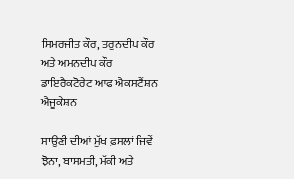ਸਿਮਰਜੀਤ ਕੌਰ, ਤਰੁਨਦੀਪ ਕੌਰ ਅਤੇ ਅਮਨਦੀਪ ਕੌਰ
ਡਾਇਰੈਕਟੋਰੇਟ ਆਫ ਐਕਸਟੈਂਸ਼ਨ ਐਜੂਕੇਸ਼ਨ

ਸਾਉਣੀ ਦੀਆਂ ਮੁੱਖ ਫ਼ਸਲਾਂ ਜਿਵੇਂ ਝੋਨਾ, ਬਾਸਮਤੀ, ਮੱਕੀ ਅਤੇ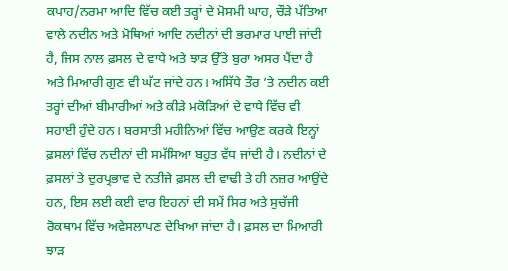ਕਪਾਹ/ਨਰਮਾ ਆਦਿ ਵਿੱਚ ਕਈ ਤਰ੍ਹਾਂ ਦੇ ਮੋਸਮੀ ਘਾਹ, ਚੌੜੇ ਪੱਤਿਆ ਵਾਲੇ ਨਦੀਨ ਅਤੇ ਮੋਥਿਆਂ ਆਦਿ ਨਦੀਨਾਂ ਦੀ ਭਰਮਾਰ ਪਾਈ ਜਾਂਦੀ ਹੈ, ਜਿਸ ਨਾਲ ਫ਼ਸਲ ਦੇ ਵਾਧੇ ਅਤੇ ਝਾੜ ਉੱਤੇ ਬੁਰਾ ਅਸਰ ਪੈਂਦਾ ਹੈ ਅਤੇ ਮਿਆਰੀ ਗੁਣ ਵੀ ਘੱਟ ਜਾਂਦੇ ਹਨ। ਅਸਿੱਧੇ ਤੌਰ ’ਤੇ ਨਦੀਨ ਕਈ ਤਰ੍ਹਾਂ ਦੀਆਂ ਬੀਮਾਰੀਆਂ ਅਤੇ ਕੀੜੇ ਮਕੋੜਿਆਂ ਦੇ ਵਾਧੇ ਵਿੱਚ ਵੀ ਸਹਾਈ ਹੁੰਦੇ ਹਨ। ਬਰਸਾਤੀ ਮਹੀਨਿਆਂ ਵਿੱਚ ਆਉਣ ਕਰਕੇ ਇਨ੍ਹਾਂ ਫ਼ਸਲਾਂ ਵਿੱਚ ਨਦੀਨਾਂ ਦੀ ਸਮੱਸਿਆ ਬਹੁਤ ਵੱਧ ਜਾਂਦੀ ਹੈ। ਨਦੀਨਾਂ ਦੇ ਫ਼ਸਲਾਂ ਤੇ ਦੁਰਪ੍ਰਭਾਵ ਦੇ ਨਤੀਜੇ ਫ਼ਸਲ ਦੀ ਵਾਢੀ ਤੇ ਹੀ ਨਜ਼ਰ ਆਉਂਦੇ ਹਨ, ਇਸ ਲਈ ਕਈ ਵਾਰ ਇਹਨਾਂ ਦੀ ਸਮੇਂ ਸਿਰ ਅਤੇ ਸੁਚੱਜੀ ਰੋਕਥਾਮ ਵਿੱਚ ਅਵੇਸਲਾਪਣ ਦੇਖਿਆ ਜਾਂਦਾ ਹੈ। ਫ਼ਸਲ ਦਾ ਮਿਆਰੀ ਝਾੜ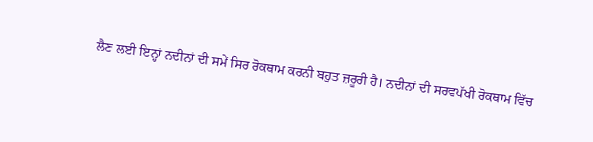ਲੈਣ ਲਈ ਇਨ੍ਹਾਂ ਨਦੀਨਾਂ ਦੀ ਸਮੇਂ ਸਿਰ ਰੋਕਥਾਮ ਕਰਨੀ ਬਹੁਤ ਜ਼ਰੂਰੀ ਹੈ। ਨਦੀਨਾਂ ਦੀ ਸਰਵਪੱਖੀ ਰੋਕਥਾਮ ਵਿੱਚ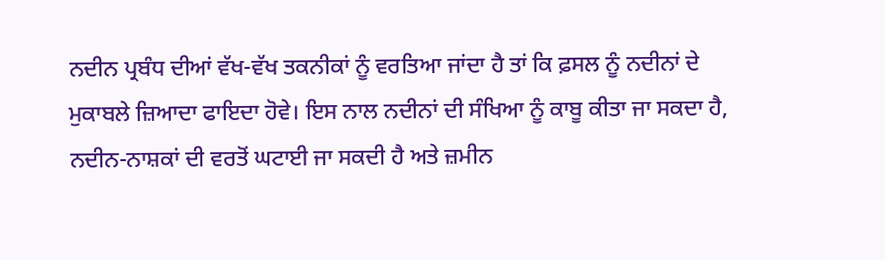ਨਦੀਨ ਪ੍ਰਬੰਧ ਦੀਆਂ ਵੱਖ-ਵੱਖ ਤਕਨੀਕਾਂ ਨੂੰ ਵਰਤਿਆ ਜਾਂਦਾ ਹੈ ਤਾਂ ਕਿ ਫ਼ਸਲ ਨੂੰ ਨਦੀਨਾਂ ਦੇ ਮੁਕਾਬਲੇ ਜ਼ਿਆਦਾ ਫਾਇਦਾ ਹੋਵੇ। ਇਸ ਨਾਲ ਨਦੀਨਾਂ ਦੀ ਸੰਖਿਆ ਨੂੰ ਕਾਬੂ ਕੀਤਾ ਜਾ ਸਕਦਾ ਹੈ, ਨਦੀਨ-ਨਾਸ਼ਕਾਂ ਦੀ ਵਰਤੋਂ ਘਟਾਈ ਜਾ ਸਕਦੀ ਹੈ ਅਤੇ ਜ਼ਮੀਨ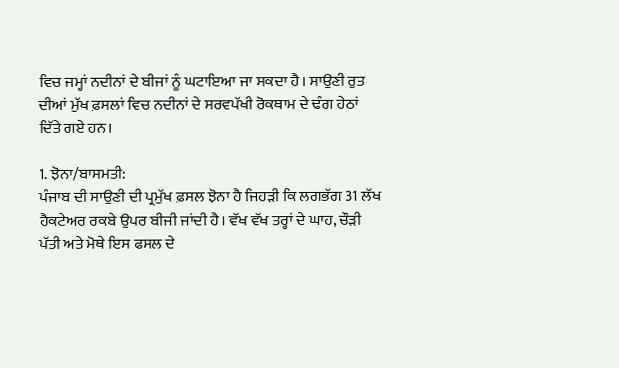ਵਿਚ ਜਮ੍ਹਾਂ ਨਦੀਨਾਂ ਦੇ ਬੀਜਾਂ ਨੂੰ ਘਟਾਇਆ ਜਾ ਸਕਦਾ ਹੈ। ਸਾਉਣੀ ਰੁਤ ਦੀਆਂ ਮੁੱਖ ਫ਼ਸਲਾਂ ਵਿਚ ਨਦੀਨਾਂ ਦੇ ਸਰਵਪੱਖੀ ਰੋਕਥਾਮ ਦੇ ਢੰਗ ਹੇਠਾਂ ਦਿੱਤੇ ਗਏ ਹਨ।

1. ਝੋਨਾ/ਬਾਸਮਤੀ:
ਪੰਜਾਬ ਦੀ ਸਾਉਣੀ ਦੀ ਪ੍ਰਮੁੱਖ ਫ਼ਸਲ ਝੋਨਾ ਹੈ ਜਿਹੜੀ ਕਿ ਲਗਭੱਗ 31 ਲੱਖ ਹੈਕਟੇਅਰ ਰਕਬੇ ਉਪਰ ਬੀਜੀ ਜਾਂਦੀ ਹੈ। ਵੱਖ ਵੱਖ ਤਰ੍ਹਾਂ ਦੇ ਘਾਹ, ਚੌੜੀ ਪੱਤੀ ਅਤੇ ਮੋਥੇ ਇਸ ਫਸਲ ਦੇ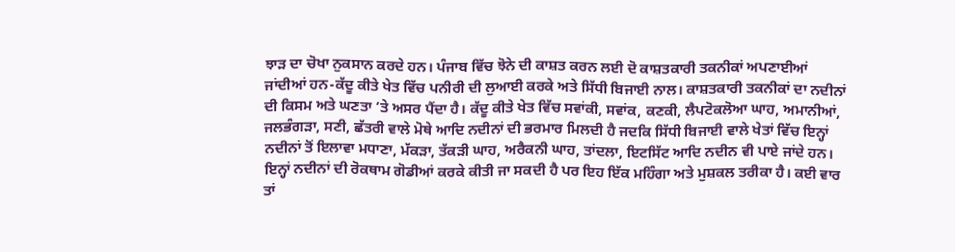ਝਾੜ ਦਾ ਚੋਖਾ ਨੁਕਸਾਨ ਕਰਦੇ ਹਨ। ਪੰਜਾਬ ਵਿੱਚ ਝੋਨੇ ਦੀ ਕਾਸ਼ਤ ਕਰਨ ਲਈ ਦੋ ਕਾਸ਼ਤਕਾਰੀ ਤਕਨੀਕਾਂ ਅਪਣਾਈਆਂ ਜਾਂਦੀਆਂ ਹਨ-ਕੱਦੂ ਕੀਤੇ ਖੇਤ ਵਿੱਚ ਪਨੀਰੀ ਦੀ ਲੁਆਈ ਕਰਕੇ ਅਤੇ ਸਿੱਧੀ ਬਿਜਾਈ ਨਾਲ। ਕਾਸ਼ਤਕਾਰੀ ਤਕਨੀਕਾਂ ਦਾ ਨਦੀਨਾਂ ਦੀ ਕਿਸਮ ਅਤੇ ਘਣਤਾ ’ਤੇ ਅਸਰ ਪੈਂਦਾ ਹੈ। ਕੱਦੂ ਕੀਤੇ ਖੇਤ ਵਿੱਚ ਸਵਾਂਕੀ, ਸਵਾਂਕ, ਕਣਕੀ, ਲੈਪਟੋਕਲੋਆ ਘਾਹ, ਅਮਾਨੀਆਂ, ਜਲਭੰਗੜਾ, ਸਣੀ, ਛੱਤਰੀ ਵਾਲੇ ਮੋਥੇ ਆਦਿ ਨਦੀਨਾਂ ਦੀ ਭਰਮਾਰ ਮਿਲਦੀ ਹੈ ਜਦਕਿ ਸਿੱਧੀ ਬਿਜਾਈ ਵਾਲੇ ਖੇਤਾਂ ਵਿੱਚ ਇਨ੍ਹਾਂ ਨਦੀਨਾਂ ਤੋਂ ਇਲਾਵਾ ਮਧਾਣਾ, ਮੱਕੜਾ, ਤੱਕੜੀ ਘਾਹ, ਅਰੈਕਨੀ ਘਾਹ, ਤਾਂਦਲਾ, ਇਟਸਿੱਟ ਆਦਿ ਨਦੀਨ ਵੀ ਪਾਏ ਜਾਂਦੇ ਹਨ। ਇਨ੍ਹਾਂ ਨਦੀਨਾਂ ਦੀ ਰੋਕਥਾਮ ਗੋਡੀਆਂ ਕਰਕੇ ਕੀਤੀ ਜਾ ਸਕਦੀ ਹੈ ਪਰ ਇਹ ਇੱਕ ਮਹਿੰਗਾ ਅਤੇ ਮੁਸ਼ਕਲ ਤਰੀਕਾ ਹੈ। ਕਈ ਵਾਰ ਤਾਂ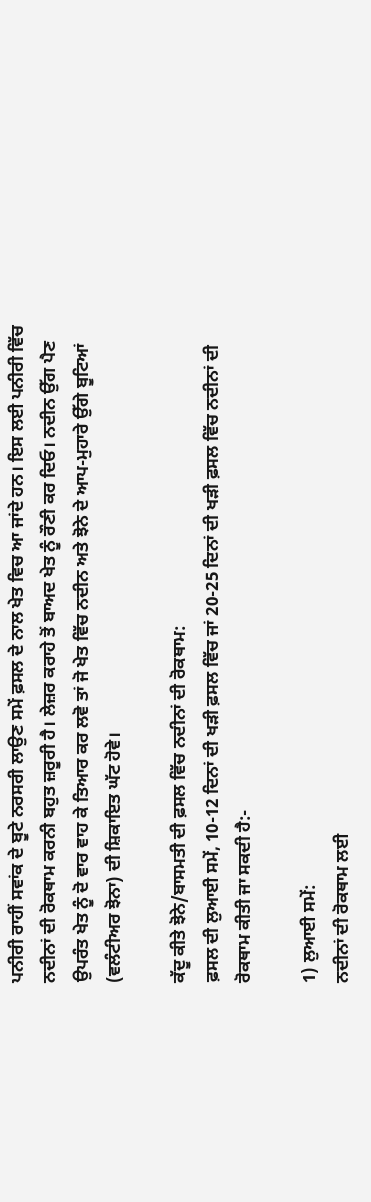ਪਨੀਰੀ ਰਾਹੀਂ ਸਵਾਂਕ ਦੇ ਬੂਟੇ ਨਰਸਰੀ ਲਾਉਣ ਸਮੇਂ ਫ਼ਸਲ ਦੇ ਨਾਲ ਖੇਤ ਵਿਚ ਆ ਜਾਂਦੇ ਹਨ। ਇਸ ਲਈ ਪਨੀਰੀ ਵਿੱਚ ਨਦੀਨਾਂ ਦੀ ਰੋਕਥਾਮ ਕਰਨੀ ਬਹੁਤ ਜ਼ਰੂਰੀ ਹੈ। ਲੇਜ਼ਰ ਕਰਾਹੇ ਤੋਂ ਬਾਅਦ ਖੇਤ ਨੂੰ ਰੌਣੀ ਕਰ ਦਿਓ। ਨਦੀਨ ਉੱਗ ਪੈਣ ਉਪਰੰਤ ਖੇਤ ਨੂੰ ਦੋ ਵਾਰ ਵਾਹ ਕੇ ਤਿਆਰ ਕਰ ਲਵੋ ਤਾਂ ਜੋ ਖੇਤ ਵਿੱਚ ਨਦੀਨ ਅਤੇ ਝੋਨੇ ਦੇ ਆਪ-ਮੁਹਾਰੇ ਉੱਗੇ ਬੂਟਿਆਂ (ਵਲੰਟੀਅਰ ਝੋਨਾ) ਦੀ ਸ਼ਿਕਾਇਤ ਘੱਟ ਹੋਵੇ।

ਕੱਦੂ ਕੀਤੇ ਝੋਨੇ/ਬਾਸਮਤੀ ਦੀ ਫ਼ਸਲ ਵਿੱਚ ਨਦੀਨਾਂ ਦੀ ਰੋਕਥਾਮ:
ਫ਼ਸਲ ਦੀ ਲੁਆਈ ਸਮੇਂ, 10-12 ਦਿਨਾਂ ਦੀ ਖੜੀ ਫ਼ਸਲ ਵਿੱਚ ਜਾਂ 20-25 ਦਿਨਾਂ ਦੀ ਖੜੀ ਫ਼ਸਲ ਵਿੱਚ ਨਦੀਨਾਂ ਦੀ ਰੋਕਥਾਮ ਕੀਤੀ ਜਾ ਸਕਦੀ ਹੈ:-

1) ਲੁਆਈ ਸਮੇਂ:
ਨਦੀਨਾਂ ਦੀ ਰੋਕਥਾਮ ਲਈ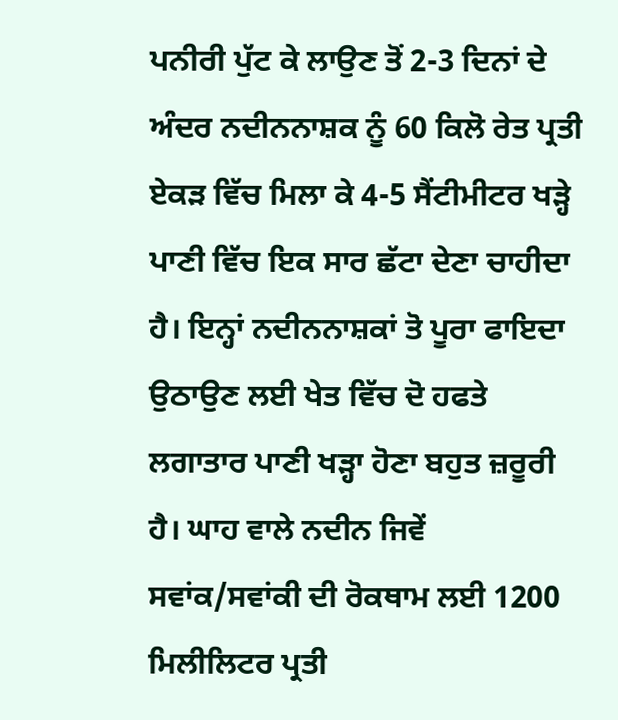ਪਨੀਰੀ ਪੁੱਟ ਕੇ ਲਾਉਣ ਤੋਂ 2-3 ਦਿਨਾਂ ਦੇ ਅੰਦਰ ਨਦੀਨਨਾਸ਼ਕ ਨੂੰ 60 ਕਿਲੋ ਰੇਤ ਪ੍ਰਤੀ ਏਕੜ ਵਿੱਚ ਮਿਲਾ ਕੇ 4-5 ਸੈਂਟੀਮੀਟਰ ਖੜ੍ਹੇ ਪਾਣੀ ਵਿੱਚ ਇਕ ਸਾਰ ਛੱਟਾ ਦੇਣਾ ਚਾਹੀਦਾ ਹੈ। ਇਨ੍ਹਾਂ ਨਦੀਨਨਾਸ਼ਕਾਂ ਤੋ ਪੂਰਾ ਫਾਇਦਾ ਉਠਾਉਣ ਲਈ ਖੇਤ ਵਿੱਚ ਦੋ ਹਫਤੇ ਲਗਾਤਾਰ ਪਾਣੀ ਖੜ੍ਹਾ ਹੋਣਾ ਬਹੁਤ ਜ਼ਰੂਰੀ ਹੈ। ਘਾਹ ਵਾਲੇ ਨਦੀਨ ਜਿਵੇਂ ਸਵਾਂਕ/ਸਵਾਂਕੀ ਦੀ ਰੋਕਥਾਮ ਲਈ 1200 ਮਿਲੀਲਿਟਰ ਪ੍ਰਤੀ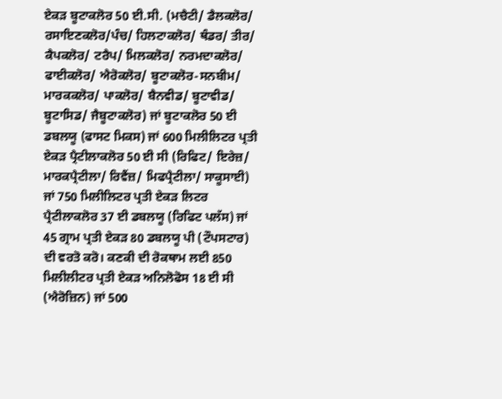ਏਕੜ ਬੂਟਾਕਲੋਰ 50 ਈ.ਸੀ. (ਮਚੈਟੀ/ ਡੈਲਕਲੋਰ/ ਰਸਾਇਣਕਲੋਰ/ਪੰਚ/ ਹਿਲਟਾਕਲੋਰ/ ਥੰਡਰ/ ਤੀਰ/ ਕੈਪਕਲੋਰ/ ਟਰੈਪ/ ਮਿਲਕਲੋਰ/ ਨਰਮਦਾਕਲੋਰ/ ਫਾਈਕਲੋਰ/ ਐਰੋਕਲੋਰ/ ਬੂਟਾਕਲੋਰ-ਸਨਬੀਮ/ ਮਾਰਕਕਲੋਰ/ ਪਾਕਲੋਰ/ ਬੈਨਵੀਡ/ ਬੂਟਾਵੀਡ/ ਬੂਟਾਸਿਡ/ ਜੈਬੂਟਾਕਲੋਰ) ਜਾਂ ਬੂਟਾਕਲੋਰ 50 ਈ ਡਬਲਯੂ (ਫਾਸਟ ਮਿਕਸ) ਜਾਂ 600 ਮਿਲੀਲਿਟਰ ਪ੍ਰਤੀ ਏਕੜ ਪ੍ਰੈਟੀਲਾਕਲੋਰ 50 ਈ ਸੀ (ਰਿਫਿਟ/ ਇਰੇਜ਼/ ਮਾਰਕਪ੍ਰੈਟੀਲਾ/ ਰਿਵੈਂਜ਼/ ਮਿਫਪ੍ਰੈਟੀਲਾ/ ਸਾਕੂਸਾਈ) ਜਾਂ 750 ਮਿਲੀਲਿਟਰ ਪ੍ਰਤੀ ਏਕੜ ਲਿਟਰ ਪ੍ਰੈਟੀਲਾਕਲੋਰ 37 ਈ ਡਬਲਯੂ (ਰਿਫਿਟ ਪਲੱਸ) ਜਾਂ 45 ਗ੍ਰਾਮ ਪ੍ਰਤੀ ਏਕੜ 80 ਡਬਲਯੂ ਪੀ (ਟੌਪਸਟਾਰ) ਦੀ ਵਰਤੋ ਕਰੋ। ਕਣਕੀ ਦੀ ਰੋਕਥਾਮ ਲਈ 850 ਮਿਲੀਲੀਟਰ ਪ੍ਰਤੀ ਏਕੜ ਅਨਿਲੋਫੋਸ 18 ਈ ਸੀ (ਐਰੋਜ਼ਿਨ) ਜਾਂ 500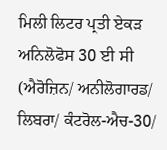ਮਿਲੀ ਲਿਟਰ ਪ੍ਰਤੀ ਏਕੜ ਅਨਿਲੋਫੋਸ 30 ਈ ਸੀ (ਐਰੋਜ਼ਿਨ/ ਅਨੀਲੋਗਾਰਡ/ ਲਿਬਰਾ/ ਕੰਟਰੋਲ-ਐਚ-30/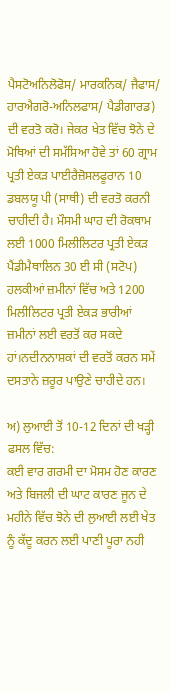ਪੈਸਟੋਅਨਿਲੋਫੋਸ/ ਮਾਰਕਨਿਕ/ ਜੈਫਾਸ/ ਹਾਰਐਗਰੋ-ਅਨਿਲਫਾਸ/ ਪੈਡੀਗਾਰਡ) ਦੀ ਵਰਤੋ ਕਰੋ। ਜੇਕਰ ਖੇਤ ਵਿੱਚ ਝੋਨੇ ਦੇ ਮੋਥਿਆਂ ਦੀ ਸਮੱਸਿਆ ਹੋਵੇ ਤਾਂ 60 ਗ੍ਰਾਮ ਪ੍ਰਤੀ ਏਕੜ ਪਾਈਰੈਜ਼ੋਸਲਫੂਰਾਨ 10 ਡਬਲਯੂ ਪੀ (ਸਾਥੀ) ਦੀ ਵਰਤੋ ਕਰਨੀ ਚਾਹੀਦੀ ਹੈ। ਮੌਸਮੀ ਘਾਹ ਦੀ ਰੋਕਥਾਮ ਲਈ 1000 ਮਿਲੀਲਿਟਰ ਪ੍ਰਤੀ ਏਕੜ ਪੈਂਡੀਮੈਥਾਲਿਨ 30 ਈ ਸੀ (ਸਟੋਪ) ਹਲਕੀਆਂ ਜ਼ਮੀਨਾਂ ਵਿੱਚ ਅਤੇ 1200 ਮਿਲੀਲਿਟਰ ਪ੍ਰਤੀ ਏਕੜ ਭਾਰੀਆਂ ਜ਼ਮੀਨਾਂ ਲਈ ਵਰਤੋਂ ਕਰ ਸਕਦੇ ਹਾਂ।ਨਦੀਨਨਾਸ਼ਕਾਂ ਦੀ ਵਰਤੋਂ ਕਰਨ ਸਮੇਂ ਦਸਤਾਨੇ ਜ਼ਰੂਰ ਪਾਉਣੇ ਚਾਹੀਦੇ ਹਨ।

ਅ) ਲੁਆਈ ਤੋਂ 10-12 ਦਿਨਾਂ ਦੀ ਖੜ੍ਹੀ ਫਸਲ ਵਿੱਚ:
ਕਈ ਵਾਰ ਗਰਮੀ ਦਾ ਮੋਸਮ ਹੋਣ ਕਾਰਣ ਅਤੇ ਬਿਜਲੀ ਦੀ ਘਾਟ ਕਾਰਣ ਜੂਨ ਦੇ ਮਹੀਨੇ ਵਿੱਚ ਝੋਨੇ ਦੀ ਲੁਆਈ ਲਈ ਖੇਤ ਨੂੰ ਕੱਦੂ ਕਰਨ ਲਈ ਪਾਣੀ ਪੂਰਾ ਨਹੀ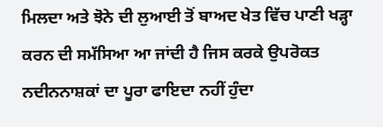ਮਿਲਦਾ ਅਤੇ ਝੋਨੇ ਦੀ ਲੁਆਈ ਤੋਂ ਬਾਅਦ ਖੇਤ ਵਿੱਚ ਪਾਣੀ ਖੜ੍ਹਾ ਕਰਨ ਦੀ ਸਮੱਸਿਆ ਆ ਜਾਂਦੀ ਹੈ ਜਿਸ ਕਰਕੇ ਉਪਰੋਕਤ ਨਦੀਨਨਾਸ਼ਕਾਂ ਦਾ ਪੂਰਾ ਫਾਇਦਾ ਨਹੀਂ ਹੁੰਦਾ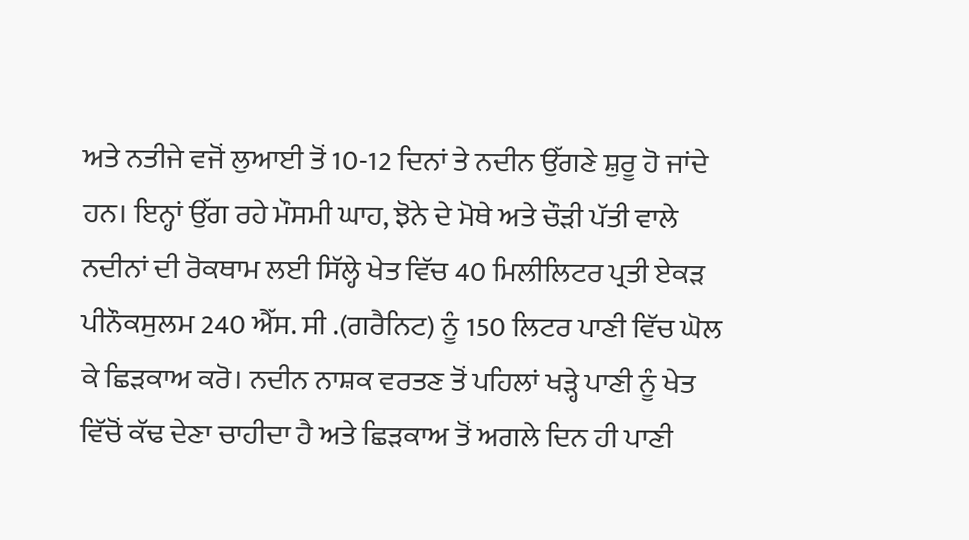ਅਤੇ ਨਤੀਜੇ ਵਜੋਂ ਲੁਆਈ ਤੋਂ 10-12 ਦਿਨਾਂ ਤੇ ਨਦੀਨ ਉੱਗਣੇ ਸ਼ੁਰੂ ਹੋ ਜਾਂਦੇ ਹਨ। ਇਨ੍ਹਾਂ ਉੱਗ ਰਹੇ ਮੌਸਮੀ ਘਾਹ, ਝੋਨੇ ਦੇ ਮੋਥੇ ਅਤੇ ਚੌੜੀ ਪੱਤੀ ਵਾਲੇ ਨਦੀਨਾਂ ਦੀ ਰੋਕਥਾਮ ਲਈ ਸਿੱਲ੍ਹੇ ਖੇਤ ਵਿੱਚ 40 ਮਿਲੀਲਿਟਰ ਪ੍ਰਤੀ ਏਕੜ ਪੀਨੌਕਸੁਲਮ 240 ਐੱਸ. ਸੀ .(ਗਰੈਨਿਟ) ਨੂੰ 150 ਲਿਟਰ ਪਾਣੀ ਵਿੱਚ ਘੋਲ ਕੇ ਛਿੜਕਾਅ ਕਰੋ। ਨਦੀਨ ਨਾਸ਼ਕ ਵਰਤਣ ਤੋਂ ਪਹਿਲਾਂ ਖੜ੍ਹੇ ਪਾਣੀ ਨੂੰ ਖੇਤ ਵਿੱਚੋਂ ਕੱਢ ਦੇਣਾ ਚਾਹੀਦਾ ਹੈ ਅਤੇ ਛਿੜਕਾਅ ਤੋਂ ਅਗਲੇ ਦਿਨ ਹੀ ਪਾਣੀ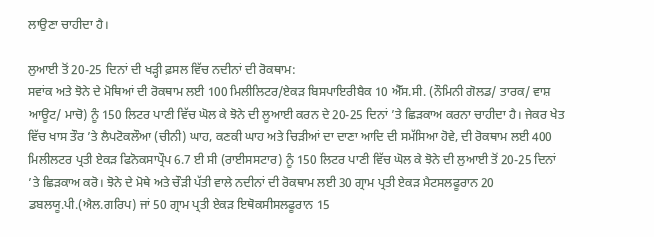ਲਾਉਣਾ ਚਾਹੀਦਾ ਹੈ।

ਲੁਆਈ ਤੋਂ 20-25 ਦਿਨਾਂ ਦੀ ਖੜ੍ਹੀ ਫ਼ਸਲ ਵਿੱਚ ਨਦੀਨਾਂ ਦੀ ਰੋਕਥਾਮ:
ਸਵਾਂਕ ਅਤੇ ਝੋਨੇ ਦੇ ਮੋਥਿਆਂ ਦੀ ਰੋਕਥਾਮ ਲਈ 100 ਮਿਲੀਲਿਟਰ/ਏਕੜ ਬਿਸਪਾਇਰੀਬੈਕ 10 ਐੱਸ.ਸੀ. (ਨੌਮਿਨੀ ਗੋਲਡ/ ਤਾਰਕ/ ਵਾਸ਼ ਆਊਟ/ ਮਾਚੋ) ਨੂੰ 150 ਲਿਟਰ ਪਾਣੀ ਵਿੱਚ ਘੋਲ ਕੇ ਝੋਨੇ ਦੀ ਲੂਆਈ ਕਰਨ ਦੇ 20-25 ਦਿਨਾਂ ’ਤੇ ਛਿੜਕਾਅ ਕਰਨਾ ਚਾਹੀਦਾ ਹੈ। ਜੇਕਰ ਖੇਤ ਵਿੱਚ ਖਾਸ ਤੌਰ ’ਤੇ ਲੈਪਟੋਕਲੌਆ (ਚੀਨੀ) ਘਾਹ, ਕਣਕੀ ਘਾਹ ਅਤੇ ਚਿੜੀਆਂ ਦਾ ਦਾਣਾ ਆਦਿ ਦੀ ਸਮੱਸਿਆ ਹੋਵੇ, ਦੀ ਰੋਕਥਾਮ ਲਈ 400 ਮਿਲੀਲਟਰ ਪ੍ਰਤੀ ਏਕੜ ਫਿਨੋਕਸਾਪ੍ਰੌਪ 6.7 ਈ ਸੀ (ਰਾਈਸਸਟਾਰ) ਨੂੰ 150 ਲਿਟਰ ਪਾਣੀ ਵਿੱਚ ਘੋਲ ਕੇ ਝੋਨੇ ਦੀ ਲੁਆਈ ਤੋਂ 20-25 ਦਿਨਾਂ ’ਤੇ ਛਿੜਕਾਅ ਕਰੋ। ਝੋਨੇ ਦੇ ਮੋਥੇ ਅਤੇ ਚੌੜੀ ਪੱਤੀ ਵਾਲੇ ਨਦੀਨਾਂ ਦੀ ਰੋਕਥਾਮ ਲਈ 30 ਗ੍ਰਾਮ ਪ੍ਰਤੀ ਏਕੜ ਮੈਟਸਲਫੂਰਾਨ 20 ਡਬਲਯੂ.ਪੀ.(ਐਲ.ਗਰਿਪ) ਜਾਂ 50 ਗ੍ਰਾਮ ਪ੍ਰਤੀ ਏਕੜ ਇਥੋਕਸੀਸਲਫੂਰਾਨ 15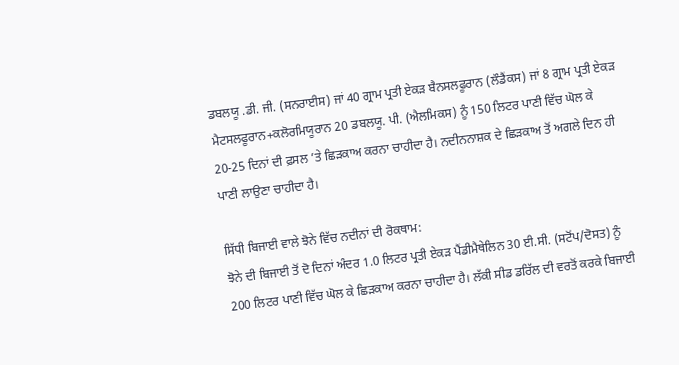ਡਬਲਯੂ .ਡੀ. ਜੀ. (ਸਨਰਾਈਸ) ਜਾਂ 40 ਗ੍ਰਾਮ ਪ੍ਰਤੀ ਏਕੜ ਬੈਨਸਲਫੂਰਾਨ (ਲੌਡੈਂਕਸ) ਜਾਂ 8 ਗ੍ਰਾਮ ਪ੍ਰਤੀ ਏਕੜ ਮੈਟਸਲਫੂਰਾਨ+ਕਲੋਰਮਿਯੂਰਾਨ 20 ਡਬਲਯੂ. ਪੀ. (ਐਲਮਿਕਸ) ਨੂੰ 150 ਲਿਟਰ ਪਾਣੀ ਵਿੱਚ ਘੋਲ ਕੇ 20-25 ਦਿਨਾਂ ਦੀ ਫ਼ਸਲ ’ਤੇ ਛਿੜਕਾਅ ਕਰਨਾ ਚਾਹੀਦਾ ਹੈ। ਨਦੀਨਨਾਸ਼ਕ ਦੇ ਛਿੜਕਾਅ ਤੋਂ ਅਗਲੇ ਦਿਨ ਹੀ ਪਾਣੀ ਲਾਉਣਾ ਚਾਹੀਦਾ ਹੈ।

ਸਿੱਧੀ ਬਿਜਾਈ ਵਾਲੇ ਝੋਨੇ ਵਿੱਚ ਨਦੀਨਾਂ ਦੀ ਰੋਕਥਾਮ:
ਝੋਨੇ ਦੀ ਬਿਜਾਈ ਤੋਂ ਦੋ ਦਿਨਾਂ ਅੰਦਰ 1.0 ਲਿਟਰ ਪ੍ਰਤੀ ਏਕੜ ਪੈਂਡੀਮੈਥੇਲਿਨ 30 ਈ.ਸੀ. (ਸਟੋਂਪ/ਦੋਸਤ) ਨੂੰ 200 ਲਿਟਰ ਪਾਣੀ ਵਿੱਚ ਘੋਲ ਕੇ ਛਿੜਕਾਅ ਕਰਨਾ ਚਾਹੀਦਾ ਹੈ। ਲੱਕੀ ਸੀਡ ਡਰਿੱਲ ਦੀ ਵਰਤੋਂ ਕਰਕੇ ਬਿਜਾਈ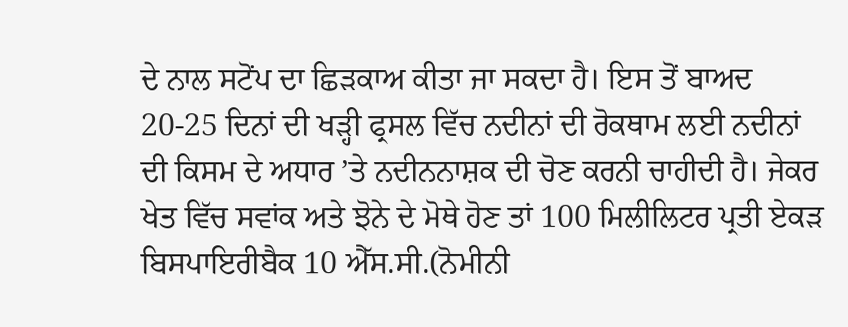ਦੇ ਨਾਲ ਸਟੋਂਪ ਦਾ ਛਿੜਕਾਅ ਕੀਤਾ ਜਾ ਸਕਦਾ ਹੈ। ਇਸ ਤੋਂ ਬਾਅਦ 20-25 ਦਿਨਾਂ ਦੀ ਖੜ੍ਹੀ ਫ੍ਰਸਲ ਵਿੱਚ ਨਦੀਨਾਂ ਦੀ ਰੋਕਥਾਮ ਲਈ ਨਦੀਨਾਂ ਦੀ ਕਿਸਮ ਦੇ ਅਧਾਰ ’ਤੇ ਨਦੀਨਨਾਸ਼ਕ ਦੀ ਚੋਣ ਕਰਨੀ ਚਾਹੀਦੀ ਹੈ। ਜੇਕਰ ਖੇਤ ਵਿੱਚ ਸਵਾਂਕ ਅਤੇ ਝੋਨੇ ਦੇ ਮੋਥੇ ਹੋਣ ਤਾਂ 100 ਮਿਲੀਲਿਟਰ ਪ੍ਰਤੀ ਏਕੜ ਬਿਸਪਾਇਰੀਬੈਕ 10 ਐੱਸ.ਸੀ.(ਨੋਮੀਨੀ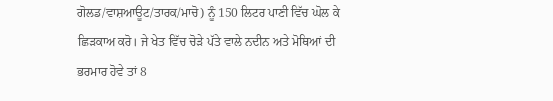ਗੋਲਡ/ਵਾਸ਼ਆਊਟ/ਤਾਰਕ/ਮਾਚੋ) ਨੂੰ 150 ਲਿਟਰ ਪਾਣੀ ਵਿੱਚ ਘੋਲ ਕੇ ਛਿੜਕਾਅ ਕਰੋ। ਜੇ ਖੇਤ ਵਿੱਚ ਚੋੜੇ ਪੱਤੇ ਵਾਲੇ ਨਦੀਨ ਅਤੇ ਮੋਥਿਆਂ ਦੀ ਭਰਮਾਰ ਹੋਵੇ ਤਾਂ 8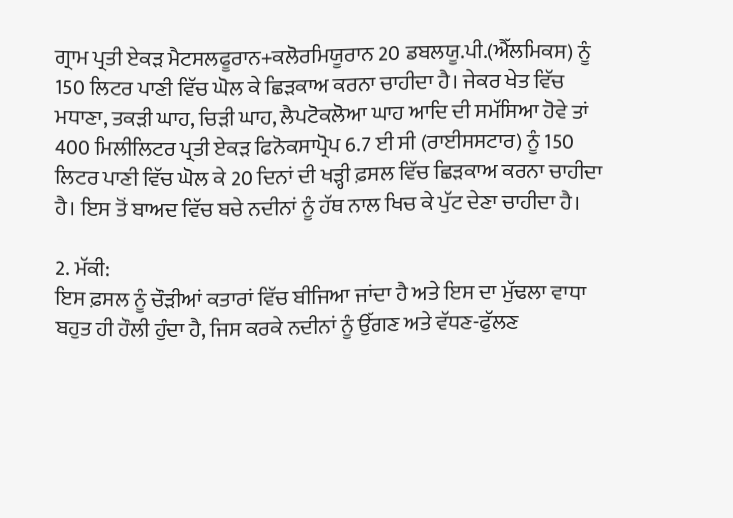ਗ੍ਰਾਮ ਪ੍ਰਤੀ ਏਕੜ ਮੈਟਸਲਫੂਰਾਨ+ਕਲੋਰਮਿਯੂਰਾਨ 20 ਡਬਲਯੂ.ਪੀ.(ਐੱਲਮਿਕਸ) ਨੂੰ 150 ਲਿਟਰ ਪਾਣੀ ਵਿੱਚ ਘੋਲ ਕੇ ਛਿੜਕਾਅ ਕਰਨਾ ਚਾਹੀਦਾ ਹੈ। ਜੇਕਰ ਖੇਤ ਵਿੱਚ ਮਧਾਣਾ, ਤਕੜੀ ਘਾਹ, ਚਿੜੀ ਘਾਹ, ਲੈਪਟੋਕਲੋਆ ਘਾਹ ਆਦਿ ਦੀ ਸਮੱਸਿਆ ਹੋਵੇ ਤਾਂ 400 ਮਿਲੀਲਿਟਰ ਪ੍ਰਤੀ ਏਕੜ ਫਿਨੋਕਸਾਪ੍ਰੋਪ 6.7 ਈ ਸੀ (ਰਾਈਸਸਟਾਰ) ਨੂੰ 150 ਲਿਟਰ ਪਾਣੀ ਵਿੱਚ ਘੋਲ ਕੇ 20 ਦਿਨਾਂ ਦੀ ਖੜ੍ਹੀ ਫ਼ਸਲ ਵਿੱਚ ਛਿੜਕਾਅ ਕਰਨਾ ਚਾਹੀਦਾ ਹੈ। ਇਸ ਤੋਂ ਬਾਅਦ ਵਿੱਚ ਬਚੇ ਨਦੀਨਾਂ ਨੂੰ ਹੱਥ ਨਾਲ ਖਿਚ ਕੇ ਪੁੱਟ ਦੇਣਾ ਚਾਹੀਦਾ ਹੈ।

2. ਮੱਕੀ:
ਇਸ ਫ਼ਸਲ ਨੂੰ ਚੌੜੀਆਂ ਕਤਾਰਾਂ ਵਿੱਚ ਬੀਜਿਆ ਜਾਂਦਾ ਹੈ ਅਤੇ ਇਸ ਦਾ ਮੁੱਢਲਾ ਵਾਧਾ ਬਹੁਤ ਹੀ ਹੌਲੀ ਹੁੰਦਾ ਹੈ, ਜਿਸ ਕਰਕੇ ਨਦੀਨਾਂ ਨੂੰ ਉੱਗਣ ਅਤੇ ਵੱਧਣ-ਫੁੱਲਣ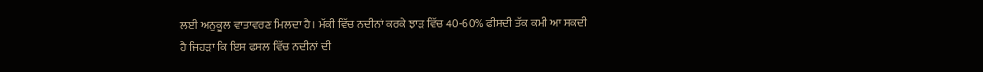ਲਈ ਅਨੁਕੂਲ ਵਾਤਾਵਰਣ ਮਿਲਦਾ ਹੈ। ਮੱਕੀ ਵਿੱਚ ਨਦੀਨਾਂ ਕਰਕੇ ਝਾੜ ਵਿੱਚ 40-60% ਫੀਸਦੀ ਤੱਕ ਕਮੀ ਆ ਸਕਦੀ ਹੈ ਜਿਹੜਾ ਕਿ ਇਸ ਫਸਲ ਵਿੱਚ ਨਦੀਨਾਂ ਦੀ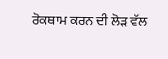ਰੋਕਥਾਮ ਕਰਨ ਦੀ ਲੋੜ ਵੱਲ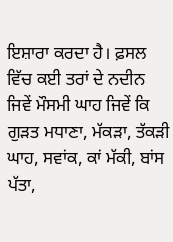ਇਸ਼ਾਰਾ ਕਰਦਾ ਹੈ। ਫ਼ਸਲ ਵਿੱਚ ਕਈ ਤਰਾਂ ਦੇ ਨਦੀਨ ਜਿਵੇਂ ਮੌਸਮੀ ਘਾਹ ਜਿਵੇਂ ਕਿ ਗੁੜਤ ਮਧਾਣਾ, ਮੱਕੜਾ, ਤੱਕੜੀ ਘਾਹ, ਸਵਾਂਕ, ਕਾਂ ਮੱਕੀ, ਬਾਂਸ ਪੱਤਾ,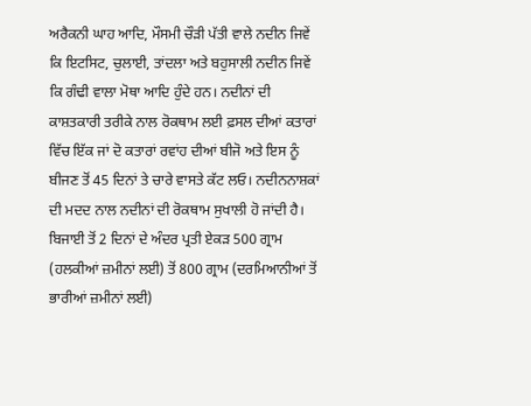ਅਰੈਕਨੀ ਘਾਹ ਆਦਿ, ਮੌਸਮੀ ਚੌੜੀ ਪੱਤੀ ਵਾਲੇ ਨਦੀਨ ਜਿਵੇਂ ਕਿ ਇਟਸਿਟ, ਚੁਲਾਈ, ਤਾਂਦਲਾ ਅਤੇ ਬਹੁਸਾਲੀ ਨਦੀਨ ਜਿਵੇਂ ਕਿ ਗੰਢੀ ਵਾਲਾ ਮੋਥਾ ਆਦਿ ਹੁੰਦੇ ਹਨ। ਨਦੀਨਾਂ ਦੀ ਕਾਸ਼ਤਕਾਰੀ ਤਰੀਕੇ ਨਾਲ ਰੋਕਥਾਮ ਲਈ ਫ਼ਸਲ ਦੀਆਂ ਕਤਾਰਾਂ ਵਿੱਚ ਇੱਕ ਜਾਂ ਦੋ ਕਤਾਰਾਂ ਰਵਾਂਹ ਦੀਆਂ ਬੀਜੋ ਅਤੇ ਇਸ ਨੂੰ ਬੀਜਣ ਤੋਂ 45 ਦਿਨਾਂ ਤੇ ਚਾਰੇ ਵਾਸਤੇ ਕੱਟ ਲਓ। ਨਦੀਨਨਾਸ਼ਕਾਂ ਦੀ ਮਦਦ ਨਾਲ ਨਦੀਨਾਂ ਦੀ ਰੋਕਥਾਮ ਸੁਖਾਲੀ ਹੋ ਜਾਂਦੀ ਹੈ। ਬਿਜਾਈ ਤੋਂ 2 ਦਿਨਾਂ ਦੇ ਅੰਦਰ ਪ੍ਰਤੀ ਏਕੜ 500 ਗ੍ਰਾਮ (ਹਲਕੀਆਂ ਜ਼ਮੀਨਾਂ ਲਈ) ਤੋਂ 800 ਗ੍ਰਾਮ (ਦਰਮਿਆਨੀਆਂ ਤੋਂ ਭਾਰੀਆਂ ਜ਼ਮੀਨਾਂ ਲਈ)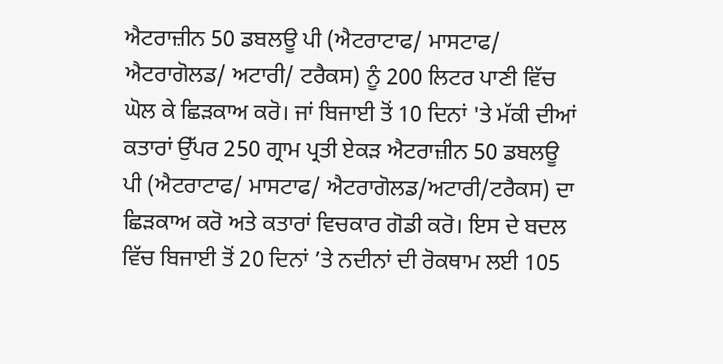ਐਟਰਾਜ਼ੀਨ 50 ਡਬਲਊ ਪੀ (ਐਟਰਾਟਾਫ/ ਮਾਸਟਾਫ/ ਐਟਰਾਗੋਲਡ/ ਅਟਾਰੀ/ ਟਰੈਕਸ) ਨੂੰ 200 ਲਿਟਰ ਪਾਣੀ ਵਿੱਚ ਘੋਲ ਕੇ ਛਿੜਕਾਅ ਕਰੋ। ਜਾਂ ਬਿਜਾਈ ਤੋਂ 10 ਦਿਨਾਂ 'ਤੇ ਮੱਕੀ ਦੀਆਂ ਕਤਾਰਾਂ ਉੱਪਰ 250 ਗ੍ਰਾਮ ਪ੍ਰਤੀ ਏਕੜ ਐਟਰਾਜ਼ੀਨ 50 ਡਬਲਊ ਪੀ (ਐਟਰਾਟਾਫ/ ਮਾਸਟਾਫ/ ਐਟਰਾਗੋਲਡ/ਅਟਾਰੀ/ਟਰੈਕਸ) ਦਾ ਛਿੜਕਾਅ ਕਰੋ ਅਤੇ ਕਤਾਰਾਂ ਵਿਚਕਾਰ ਗੋਡੀ ਕਰੋ। ਇਸ ਦੇ ਬਦਲ ਵਿੱਚ ਬਿਜਾਈ ਤੋਂ 20 ਦਿਨਾਂ ’ਤੇ ਨਦੀਨਾਂ ਦੀ ਰੋਕਥਾਮ ਲਈ 105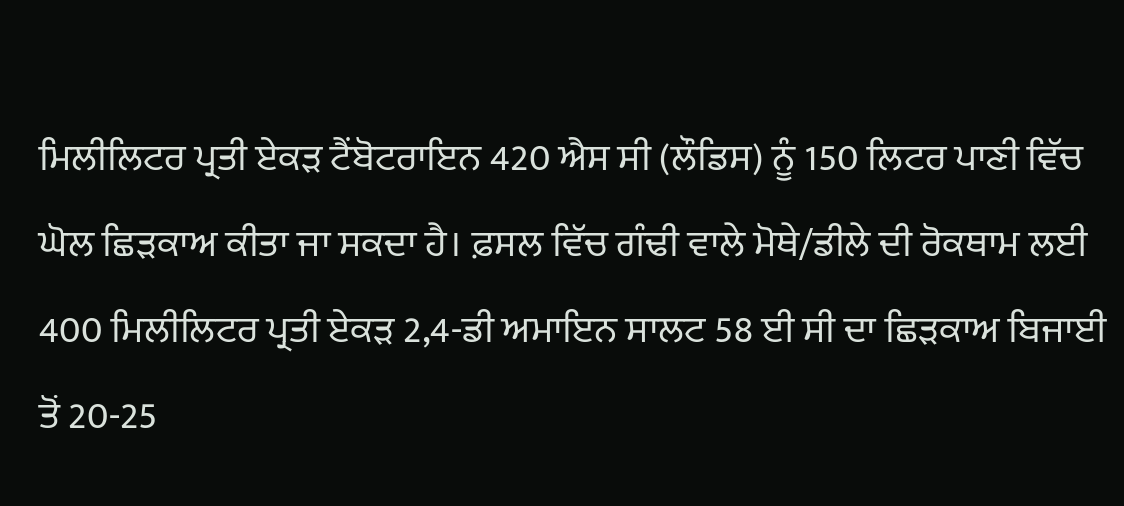ਮਿਲੀਲਿਟਰ ਪ੍ਰਤੀ ਏਕੜ ਟੈਂਬੋਟਰਾਇਨ 420 ਐਸ ਸੀ (ਲੌਡਿਸ) ਨੂੰ 150 ਲਿਟਰ ਪਾਣੀ ਵਿੱਚ ਘੋਲ ਛਿੜਕਾਅ ਕੀਤਾ ਜਾ ਸਕਦਾ ਹੈ। ਫ਼ਸਲ ਵਿੱਚ ਗੰਢੀ ਵਾਲੇ ਮੋਥੇ/ਡੀਲੇ ਦੀ ਰੋਕਥਾਮ ਲਈ 400 ਮਿਲੀਲਿਟਰ ਪ੍ਰਤੀ ਏਕੜ 2,4-ਡੀ ਅਮਾਇਨ ਸਾਲਟ 58 ਈ ਸੀ ਦਾ ਛਿੜਕਾਅ ਬਿਜਾਈ ਤੋਂ 20-25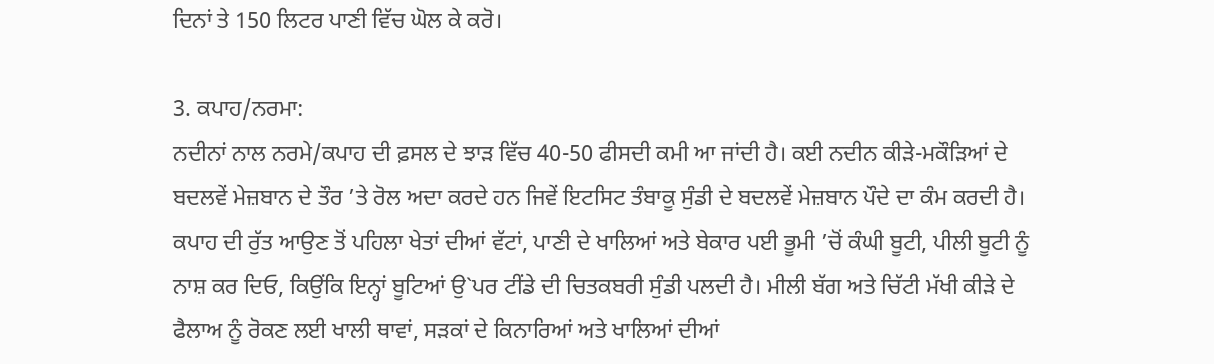ਦਿਨਾਂ ਤੇ 150 ਲਿਟਰ ਪਾਣੀ ਵਿੱਚ ਘੋਲ ਕੇ ਕਰੋ।

3. ਕਪਾਹ/ਨਰਮਾ:
ਨਦੀਨਾਂ ਨਾਲ ਨਰਮੇ/ਕਪਾਹ ਦੀ ਫ਼ਸਲ ਦੇ ਝਾੜ ਵਿੱਚ 40-50 ਫੀਸਦੀ ਕਮੀ ਆ ਜਾਂਦੀ ਹੈ। ਕਈ ਨਦੀਨ ਕੀੜੇ-ਮਕੌੜਿਆਂ ਦੇ ਬਦਲਵੇਂ ਮੇਜ਼ਬਾਨ ਦੇ ਤੌਰ ’ਤੇ ਰੋਲ ਅਦਾ ਕਰਦੇ ਹਨ ਜਿਵੇਂ ਇਟਸਿਟ ਤੰਬਾਕੂ ਸੁੰਡੀ ਦੇ ਬਦਲਵੇਂ ਮੇਜ਼ਬਾਨ ਪੌਦੇ ਦਾ ਕੰਮ ਕਰਦੀ ਹੈ। ਕਪਾਹ ਦੀ ਰੁੱਤ ਆਉਣ ਤੋਂ ਪਹਿਲਾ ਖੇਤਾਂ ਦੀਆਂ ਵੱਟਾਂ, ਪਾਣੀ ਦੇ ਖਾਲਿਆਂ ਅਤੇ ਬੇਕਾਰ ਪਈ ਭੂਮੀ ’ਚੋਂ ਕੰਘੀ ਬੂਟੀ, ਪੀਲੀ ਬੂਟੀ ਨੂੰ ਨਾਸ਼ ਕਰ ਦਿਓ, ਕਿਉਂਕਿ ਇਨ੍ਹਾਂ ਬੂਟਿਆਂ ਉ`ਪਰ ਟੀਂਡੇ ਦੀ ਚਿਤਕਬਰੀ ਸੁੰਡੀ ਪਲਦੀ ਹੈ। ਮੀਲੀ ਬੱਗ ਅਤੇ ਚਿੱਟੀ ਮੱਖੀ ਕੀੜੇ ਦੇ ਫੈਲਾਅ ਨੂੰ ਰੋਕਣ ਲਈ ਖਾਲੀ ਥਾਵਾਂ, ਸੜਕਾਂ ਦੇ ਕਿਨਾਰਿਆਂ ਅਤੇ ਖਾਲਿਆਂ ਦੀਆਂ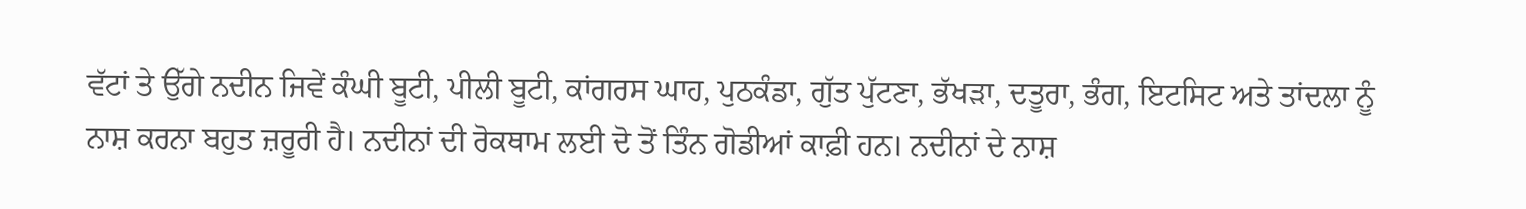ਵੱਟਾਂ ਤੇ ਉੱਗੇ ਨਦੀਨ ਜਿਵੇਂ ਕੰਘੀ ਬੂਟੀ, ਪੀਲੀ ਬੂਟੀ, ਕਾਂਗਰਸ ਘਾਹ, ਪੁਠਕੰਡਾ, ਗੁੱਤ ਪੁੱਟਣਾ, ਭੱਖੜਾ, ਦਤੂਰਾ, ਭੰਗ, ਇਟਸਿਟ ਅਤੇ ਤਾਂਦਲਾ ਨੂੰ ਨਾਸ਼ ਕਰਨਾ ਬਹੁਤ ਜ਼ਰੂਰੀ ਹੈ। ਨਦੀਨਾਂ ਦੀ ਰੋਕਥਾਮ ਲਈ ਦੋ ਤੋਂ ਤਿੰਨ ਗੋਡੀਆਂ ਕਾਫ਼ੀ ਹਨ। ਨਦੀਨਾਂ ਦੇ ਨਾਸ਼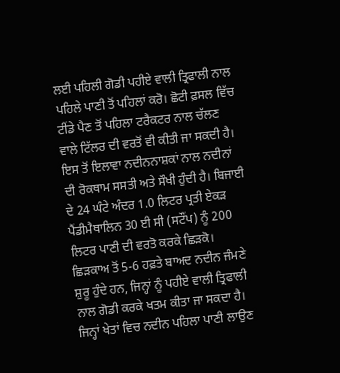ਲਈ ਪਹਿਲੀ ਗੋਡੀ ਪਹੀਏ ਵਾਲੀ ਤ੍ਰਿਫਾਲੀ ਨਾਲ ਪਹਿਲੇ ਪਾਣੀ ਤੋਂ ਪਹਿਲਾਂ ਕਰੋ। ਛੋਟੀ ਫ਼ਸਲ ਵਿੱਚ ਟੀਂਡੇ ਪੈਣ ਤੋਂ ਪਹਿਲਾ ਟਰੈਕਟਰ ਨਾਲ ਚੱਲਣ ਵਾਲੇ ਟਿੱਲਰ ਦੀ ਵਰਤੋਂ ਵੀ ਕੀਤੀ ਜਾ ਸਕਦੀ ਹੈ। ਇਸ ਤੋਂ ਇਲਾਵਾ ਨਦੀਨਨਾਸ਼ਕਾਂ ਨਾਲ ਨਦੀਨਾਂ ਦੀ ਰੋਕਥਾਮ ਸਸਤੀ ਅਤੇ ਸੌਖੀ ਹੁੰਦੀ ਹੈ। ਬਿਜਾਈ ਦੇ 24 ਘੰਟੇ ਅੰਦਰ 1.0 ਲਿਟਰ ਪ੍ਰਤੀ ਏਕੜ ਪੈਂਡੀਮੈਥਾਲਿਨ 30 ਈ ਸੀ (ਸਟੌਂਪ) ਨੂੰ 200 ਲਿਟਰ ਪਾਣੀ ਦੀ ਵਰਤੋ ਕਰਕੇ ਛਿੜਕੋ। ਛਿੜਕਾਅ ਤੋਂ 5-6 ਹਫ਼ਤੇ ਬਾਅਦ ਨਦੀਨ ਜੰਮਣੇ ਸ਼ੁਰੂ ਹੁੰਦੇ ਹਨ, ਜਿਨ੍ਹਾਂ ਨੂੰ ਪਹੀਏ ਵਾਲੀ ਤ੍ਰਿਫਾਲੀ ਨਾਲ ਗੋਡੀ ਕਰਕੇ ਖਤਮ ਕੀਤਾ ਜਾ ਸਕਦਾ ਹੈ। ਜਿਨ੍ਹਾਂ ਖੇਤਾਂ ਵਿਚ ਨਦੀਨ ਪਹਿਲਾ ਪਾਣੀ ਲਾਉਣ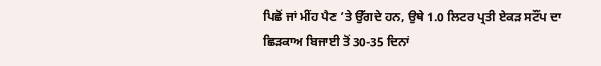ਪਿਛੋਂ ਜਾਂ ਮੀਂਹ ਪੈਣ ’ਤੇ ਉੱਗਦੇ ਹਨ, ਉਥੇ 1.0 ਲਿਟਰ ਪ੍ਰਤੀ ਏਕੜ ਸਟੌਂਪ ਦਾ ਛਿੜਕਾਅ ਬਿਜਾਈ ਤੋਂ 30-35 ਦਿਨਾਂ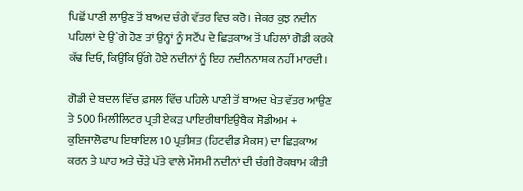ਪਿਛੋਂ ਪਾਣੀ ਲਾਉਣ ਤੋਂ ਬਾਅਦ ਚੰਗੇ ਵੱਤਰ ਵਿਚ ਕਰੋ। ਜੇਕਰ ਕੁਝ ਨਦੀਨ ਪਹਿਲਾਂ ਦੇ ਉ`ਗੇ ਹੋਣ ਤਾਂ ਉਨ੍ਹਾਂ ਨੂੰ ਸਟੌਂਪ ਦੇ ਛਿੜਕਾਅ ਤੋਂ ਪਹਿਲਾਂ ਗੋਡੀ ਕਰਕੇ ਕੱਢ ਦਿਓ, ਕਿਉਂਕਿ ਉੱਗੇ ਹੋਏ ਨਦੀਨਾਂ ਨੂੰ ਇਹ ਨਦੀਨਨਾਸ਼ਕ ਨਹੀਂ ਮਾਰਦੀ।

ਗੋਡੀ ਦੇ ਬਦਲ ਵਿੱਚ ਫ਼ਸਲ ਵਿੱਚ ਪਹਿਲੇ ਪਾਣੀ ਤੋਂ ਬਾਅਦ ਖੇਤ ਵੱਤਰ ਆਉਣ ਤੇ 500 ਮਿਲੀਲਿਟਰ ਪ੍ਰਤੀ ਏਕੜ ਪਾਇਰੀਥਾਇਉਬੈਕ ਸੋਡੀਅਮ + ਕੁਇਜਾਲੋਫਾਪ ਇਥਾਇਲ 10 ਪ੍ਰਤੀਸ਼ਤ (ਹਿਟਵੀਡ ਮੈਕਸ) ਦਾ ਛਿੜਕਾਅ ਕਰਨ ਤੇ ਘਾਹ ਅਤੇ ਚੌੜੇ ਪੱਤੇ ਵਾਲੇ ਮੌਸਮੀ ਨਦੀਨਾਂ ਦੀ ਚੰਗੀ ਰੋਕਥਾਮ ਕੀਤੀ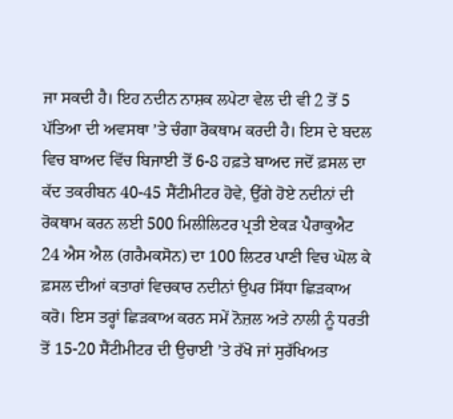ਜਾ ਸਕਦੀ ਹੈ। ਇਹ ਨਦੀਨ ਨਾਸ਼ਕ ਲਪੇਟਾ ਵੇਲ ਦੀ ਵੀ 2 ਤੋਂ 5 ਪੱਤਿਆ ਦੀ ਅਵਸਥਾ ’ਤੇ ਚੰਗਾ ਰੋਕਥਾਮ ਕਰਦੀ ਹੈ। ਇਸ ਦੇ ਬਦਲ ਵਿਚ ਬਾਅਦ ਵਿੱਚ ਬਿਜਾਈ ਤੋਂ 6-8 ਹਫ਼ਤੇ ਬਾਅਦ ਜਦੋਂ ਫ਼ਸਲ ਦਾ ਕੱਦ ਤਕਰੀਬਨ 40-45 ਸੈਂਟੀਮੀਟਰ ਹੋਵੇ, ਉੱਗੇ ਹੋਏ ਨਦੀਨਾਂ ਦੀ ਰੋਕਥਾਮ ਕਰਨ ਲਈ 500 ਮਿਲੀਲਿਟਰ ਪ੍ਰਤੀ ਏਕੜ ਪੈਰਾਕੁਐਟ 24 ਐਸ ਐਲ (ਗਰੈਮਕਸੋਨ) ਦਾ 100 ਲਿਟਰ ਪਾਣੀ ਵਿਚ ਘੋਲ ਕੇ ਫ਼ਸਲ ਦੀਆਂ ਕਤਾਰਾਂ ਵਿਚਕਾਰ ਨਦੀਨਾਂ ਉਪਰ ਸਿੱਧਾ ਛਿੜਕਾਅ ਕਰੋ। ਇਸ ਤਰ੍ਹਾਂ ਛਿੜਕਾਅ ਕਰਨ ਸਮੇਂ ਨੋਜ਼ਲ ਅਤੇ ਨਾਲੀ ਨੂੰ ਧਰਤੀ ਤੋਂ 15-20 ਸੈਂਟੀਮੀਟਰ ਦੀ ਉਚਾਈ ’ਤੇ ਰੱਖੋ ਜਾਂ ਸੁਰੱਖਿਅਤ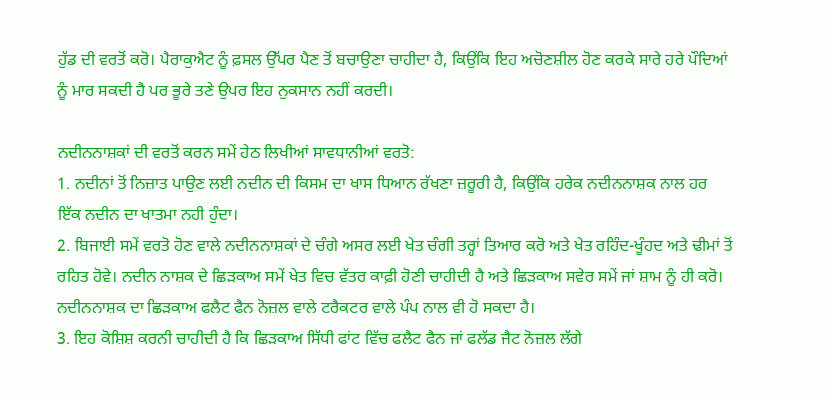ਹੁੱਡ ਦੀ ਵਰਤੋਂ ਕਰੋ। ਪੈਰਾਕੁਐਟ ਨੂੰ ਫ਼ਸਲ ਉੱਪਰ ਪੈਣ ਤੋਂ ਬਚਾਉਣਾ ਚਾਹੀਦਾ ਹੈ, ਕਿਉਂਕਿ ਇਹ ਅਚੋਣਸ਼ੀਲ ਹੋਣ ਕਰਕੇ ਸਾਰੇ ਹਰੇ ਪੌਦਿਆਂ ਨੂੰ ਮਾਰ ਸਕਦੀ ਹੈ ਪਰ ਭੂਰੇ ਤਣੇ ਉਪਰ ਇਹ ਨੁਕਸਾਨ ਨਹੀਂ ਕਰਦੀ।

ਨਦੀਨਨਾਸ਼ਕਾਂ ਦੀ ਵਰਤੋਂ ਕਰਨ ਸਮੇਂ ਹੇਠ ਲਿਖੀਆਂ ਸਾਵਧਾਨੀਆਂ ਵਰਤੋ:
1. ਨਦੀਨਾਂ ਤੋਂ ਨਿਜ਼ਾਤ ਪਾਉਣ ਲਈ ਨਦੀਨ ਦੀ ਕਿਸਮ ਦਾ ਖਾਸ ਧਿਆਨ ਰੱਖਣਾ ਜ਼ਰੂਰੀ ਹੈ, ਕਿਉਂਕਿ ਹਰੇਕ ਨਦੀਨਨਾਸ਼ਕ ਨਾਲ ਹਰ ਇੱਕ ਨਦੀਨ ਦਾ ਖਾਤਮਾ ਨਹੀ ਹੁੰਦਾ।
2. ਬਿਜਾਈ ਸਮੇਂ ਵਰਤੋ ਹੋਣ ਵਾਲੇ ਨਦੀਨਨਾਸ਼ਕਾਂ ਦੇ ਚੰਗੇ ਅਸਰ ਲਈ ਖੇਤ ਚੰਗੀ ਤਰ੍ਹਾਂ ਤਿਆਰ ਕਰੋ ਅਤੇ ਖੇਤ ਰਹਿੰਦ-ਖੂੰਹਦ ਅਤੇ ਢੀਮਾਂ ਤੋਂ ਰਹਿਤ ਹੋਵੇ। ਨਦੀਨ ਨਾਸ਼ਕ ਦੇ ਛਿੜਕਾਅ ਸਮੇਂ ਖੇਤ ਵਿਚ ਵੱਤਰ ਕਾਫ਼ੀ ਹੋਣੀ ਚਾਹੀਦੀ ਹੈ ਅਤੇ ਛਿੜਕਾਅ ਸਵੇਰ ਸਮੇਂ ਜਾਂ ਸ਼ਾਮ ਨੂੰ ਹੀ ਕਰੋ। ਨਦੀਨਨਾਸ਼ਕ ਦਾ ਛਿੜਕਾਅ ਫਲੈਟ ਫੈਨ ਨੋਜ਼ਲ ਵਾਲੇ ਟਰੈਕਟਰ ਵਾਲੇ ਪੰਪ ਨਾਲ ਵੀ ਹੋ ਸਕਦਾ ਹੈ।
3. ਇਹ ਕੋਸ਼ਿਸ਼ ਕਰਨੀ ਚਾਹੀਦੀ ਹੈ ਕਿ ਛਿੜਕਾਅ ਸਿੱਧੀ ਫਾਂਟ ਵਿੱਚ ਫਲੈਟ ਫੈਨ ਜਾਂ ਫਲੱਡ ਜੈਟ ਨੋਜ਼ਲ ਲੱਗੇ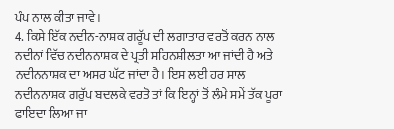ਪੰਪ ਨਾਲ ਕੀਤਾ ਜਾਵੇ।
4. ਕਿਸੇ ਇੱਕ ਨਦੀਨ-ਨਾਸ਼ਕ ਗਰੂੱਪ ਦੀ ਲਗਾਤਾਰ ਵਰਤੋਂ ਕਰਨ ਨਾਲ ਨਦੀਨਾਂ ਵਿੱਚ ਨਦੀਨਨਾਸ਼ਕ ਦੇ ਪ੍ਰਤੀ ਸਹਿਨਸ਼ੀਲਤਾ ਆ ਜਾਂਦੀ ਹੈ ਅਤੇ ਨਦੀਨਨਾਸ਼ਕ ਦਾ ਅਸਰ ਘੱਟ ਜਾਂਦਾ ਹੈ। ਇਸ ਲਈ ਹਰ ਸਾਲ ਨਦੀਨਨਾਸ਼ਕ ਗਰੁੱਪ ਬਦਲਕੇ ਵਰਤੋ ਤਾਂ ਕਿ ਇਨ੍ਹਾਂ ਤੋਂ ਲੰਮੇ ਸਮੇਂ ਤੱਕ ਪੂਰਾ ਫਾਇਦਾ ਲਿਆ ਜਾ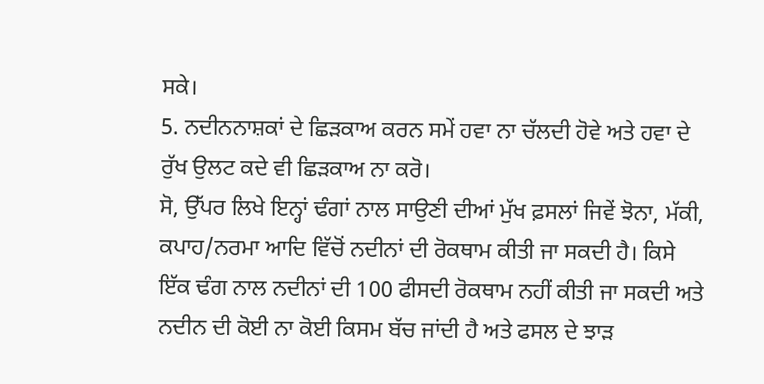ਸਕੇ।
5. ਨਦੀਨਨਾਸ਼ਕਾਂ ਦੇ ਛਿੜਕਾਅ ਕਰਨ ਸਮੇਂ ਹਵਾ ਨਾ ਚੱਲਦੀ ਹੋਵੇ ਅਤੇ ਹਵਾ ਦੇ ਰੁੱਖ ਉਲਟ ਕਦੇ ਵੀ ਛਿੜਕਾਅ ਨਾ ਕਰੋ।
ਸੋ, ਉੱਪਰ ਲਿਖੇ ਇਨ੍ਹਾਂ ਢੰਗਾਂ ਨਾਲ ਸਾਉਣੀ ਦੀਆਂ ਮੁੱਖ ਫ਼ਸਲਾਂ ਜਿਵੇਂ ਝੋਨਾ, ਮੱਕੀ, ਕਪਾਹ/ਨਰਮਾ ਆਦਿ ਵਿੱਚੋਂ ਨਦੀਨਾਂ ਦੀ ਰੋਕਥਾਮ ਕੀਤੀ ਜਾ ਸਕਦੀ ਹੈ। ਕਿਸੇ ਇੱਕ ਢੰਗ ਨਾਲ ਨਦੀਨਾਂ ਦੀ 100 ਫੀਸਦੀ ਰੋਕਥਾਮ ਨਹੀਂ ਕੀਤੀ ਜਾ ਸਕਦੀ ਅਤੇ ਨਦੀਨ ਦੀ ਕੋਈ ਨਾ ਕੋਈ ਕਿਸਮ ਬੱਚ ਜਾਂਦੀ ਹੈ ਅਤੇ ਫਸਲ ਦੇ ਝਾੜ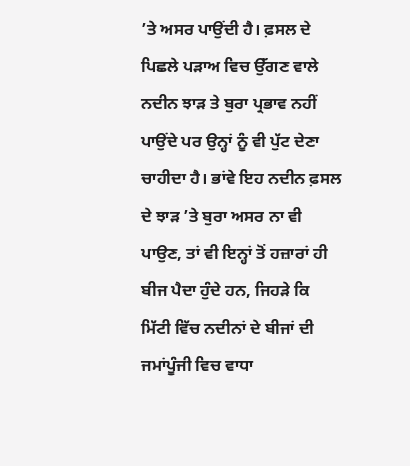’ਤੇ ਅਸਰ ਪਾਉਂਦੀ ਹੈ। ਫ਼ਸਲ ਦੇ ਪਿਛਲੇ ਪੜਾਅ ਵਿਚ ਉੱਗਣ ਵਾਲੇ ਨਦੀਨ ਝਾੜ ਤੇ ਬੁਰਾ ਪ੍ਰਭਾਵ ਨਹੀਂ ਪਾਉਂਦੇ ਪਰ ਉਨ੍ਹਾਂ ਨੂੰ ਵੀ ਪੁੱਟ ਦੇਣਾ ਚਾਹੀਦਾ ਹੈ। ਭਾਂਵੇ ਇਹ ਨਦੀਨ ਫ਼ਸਲ ਦੇ ਝਾੜ ’ਤੇ ਬੁਰਾ ਅਸਰ ਨਾ ਵੀ ਪਾਉਣ, ਤਾਂ ਵੀ ਇਨ੍ਹਾਂ ਤੋਂ ਹਜ਼ਾਰਾਂ ਹੀ ਬੀਜ ਪੈਦਾ ਹੁੰਦੇ ਹਨ, ਜਿਹੜੇ ਕਿ ਮਿੱਟੀ ਵਿੱਚ ਨਦੀਨਾਂ ਦੇ ਬੀਜਾਂ ਦੀ ਜਮਾਂਪੂੰਜੀ ਵਿਚ ਵਾਧਾ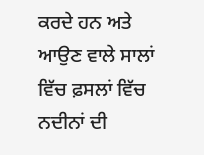ਕਰਦੇ ਹਨ ਅਤੇ ਆਉਣ ਵਾਲੇ ਸਾਲਾਂ ਵਿੱਚ ਫ਼ਸਲਾਂ ਵਿੱਚ ਨਦੀਨਾਂ ਦੀ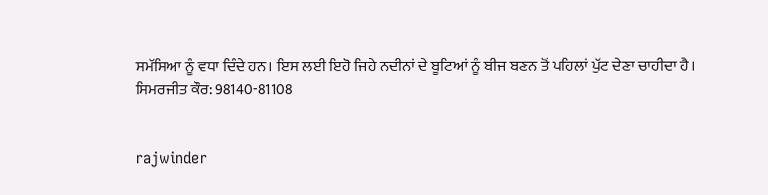ਸਮੱਸਿਆ ਨੂੰ ਵਧਾ ਦਿੰਦੇ ਹਨ। ਇਸ ਲਈ ਇਹੋ ਜਿਹੇ ਨਦੀਨਾਂ ਦੇ ਬੂਟਿਆਂ ਨੂੰ ਬੀਜ ਬਣਨ ਤੋਂ ਪਹਿਲਾਂ ਪੁੱਟ ਦੇਣਾ ਚਾਹੀਦਾ ਹੈ।
ਸਿਮਰਜੀਤ ਕੌਰ: 98140-81108


rajwinder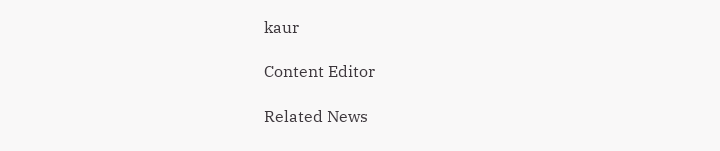kaur

Content Editor

Related News